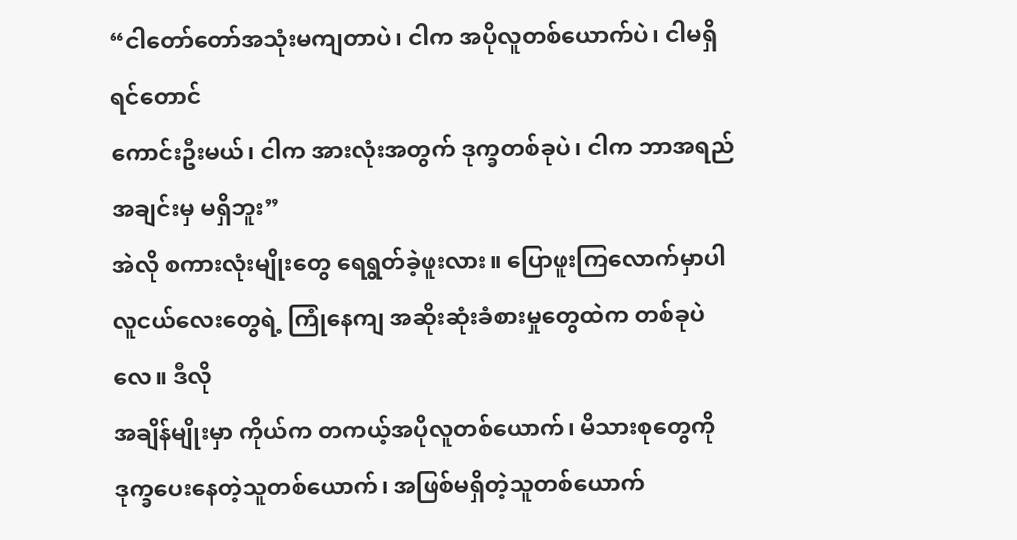“ငါတော်တော်အသုံးမကျတာပဲ၊ ငါက အပိုလူတစ်ယောက်ပဲ၊ ငါမရှိရင်တောင်
ကောင်းဦးမယ်၊ ငါက အားလုံးအတွက် ဒုက္ခတစ်ခုပဲ၊ ငါက ဘာအရည်အချင်းမှ မရှိဘူး”
အဲလို စကားလုံးမျိုးတွေ ရေရွတ်ခဲ့ဖူးလား။ ပြောဖူးကြလောက်မှာပါ
လူငယ်လေးတွေရဲ့ ကြုံနေကျ အဆိုးဆုံးခံစားမှုတွေထဲက တစ်ခုပဲလေ။ ဒီလို
အချိန်မျိုးမှာ ကိုယ်က တကယ့်အပိုလူတစ်ယောက်၊ မိသားစုတွေကို
ဒုက္ခပေးနေတဲ့သူတစ်ယောက်၊ အဖြစ်မရှိတဲ့သူတစ်ယောက်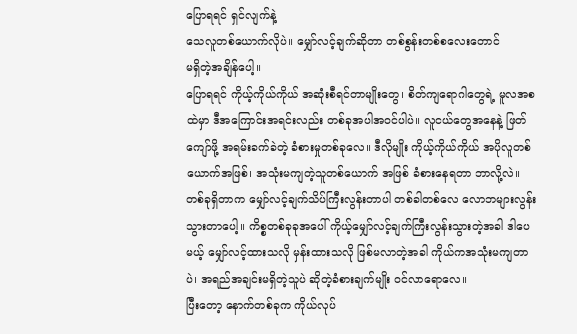ပြောရရင် ရှင်လျက်နဲ့
သေလူတစ်ယောက်လိုပဲ။ မျှော်လင့်ချက်ဆိုတာ တစ်စွန်းတစ်စလေးတောင်
မရှိတဲ့အချိန်ပေါ့။
ပြောရရင် ကိုယ့်ကိုယ်ကိုယ် အဆုံးစီရင်တာမျိုးတွေ၊ စိတ်ကျရောဂါတွေရဲ့ မူလအစထဲမှာ ဒီအကြောင်းအရင်းလည်း တစ်ခုအပါအဝင်ပါပဲ။ လူငယ်တွေအနေနဲ့ ဖြတ်ကျော်ဖို့ အရမ်းခက်ခဲတဲ့ ခံစားမှုတစ်ခုလေ။ ဒီလိုမျိုး ကိုယ့်ကိုယ်ကိုယ် အပိုလူတစ်ယောက်အဖြစ်၊ အသုံးမကျတဲ့သူတစ်ယောက် အဖြစ် ခံစားနေရတာ ဘာလို့လဲ။ တစ်ခုရှိတာက မျှော်လင့်ချက်သိပ်ကြီးလွန်းတာပါ တစ်ခါတစ်လေ လောဘများလွန်းသွားတာပေါ့။ ကိစ္စတစ်ခုခုအပေါ် ကိုယ့်မျှော်လင့်ချက်ကြီးလွန်းသွားတဲ့အခါ ဒါပေမယ့် မျှော်လင့်ထားသလို မှန်းထားသလို ဖြစ်မလာတဲ့အခါ ကိုယ်ကအသုံးမကျတာပဲ၊ အရည်အချင်းမရှိတဲ့သူပဲ ဆိုတဲ့ခံစားချက်မျိုး ဝင်လာရောလေ။
ပြီးတော့ နောက်တစ်ခုက ကိုယ်လုပ်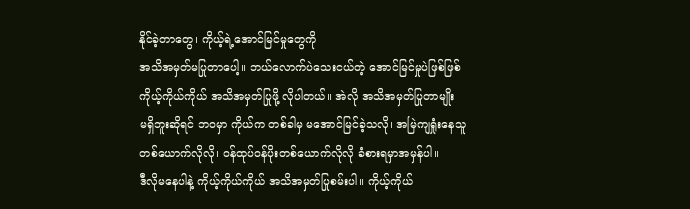နိုင်ခဲ့တာတွေ၊ ကိုယ့်ရဲ့အောင်မြင်မှုတွေကို
အသိအမှတ်မပြုတာပေါ့။ ဘယ်လောက်ပဲသေးငယ်တဲ့ အောင်မြင်မှုပဲဖြစ်ဖြစ်
ကိုယ့်ကိုယ်ကိုယ် အသိအမှတ်ပြုဖို့ လိုပါတယ်။ အဲလို အသိအမှတ်ပြုတာမျိုး
မရှိဘူးဆိုရင် ဘဝမှာ ကိုယ်က တစ်ခါမှ မအောင်မြင်ခဲ့သလို၊ အမြဲကျရှုံးနေသူ
တစ်ယောက်လိုလို၊ ဝန်ထုပ်ဝန်ပိုးတစ်ယောက်လိုလို ခံစားရမှာအမှန်ပါ။
ဒီလိုမနေပါနဲ့ ကိုယ့်ကိုယ်ကိုယ် အသိအမှတ်ပြုစမ်းပါ။ ကိုယ့်ကိုယ်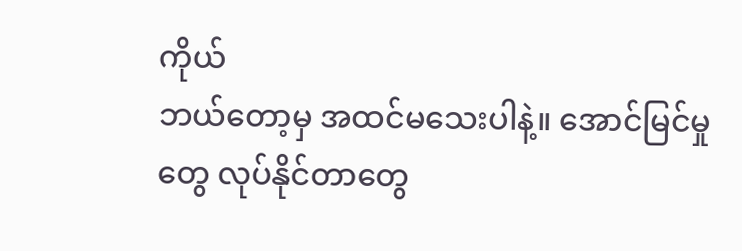ကိုယ်
ဘယ်တော့မှ အထင်မသေးပါနဲ့။ အောင်မြင်မှုတွေ လုပ်နိုင်တာတွေ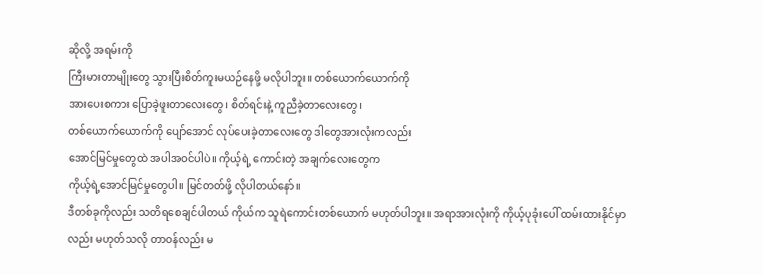ဆိုလို့ အရမ်းကို
ကြီးမားတာမျိုးတွေ သွားပြီးစိတ်ကူးမယဉ်နေဖို့ မလိုပါဘူး။ တစ်ယောက်ယောက်ကို
အားပေးစကား ပြောခဲ့ဖူးတာလေးတွေ၊ စိတ်ရင်းနဲ့ ကူညီခဲ့တာလေးတွေ၊
တစ်ယောက်ယောက်ကို ပျော်အောင် လုပ်ပေးခဲ့တာလေးတွေ ဒါတွေအားလုံးကလည်း
အောင်မြင်မှုတွေထဲ အပါအဝင်ပါပဲ။ ကိုယ့်ရဲ့ ကောင်းတဲ့ အချက်လေးတွေက
ကိုယ့်ရဲ့အောင်မြင်မှုတွေပါ။ မြင်တတ်ဖို့ လိုပါတယ်နော်။
ဒီတစ်ခုကိုလည်း သတိရစေချင်ပါတယ် ကိုယ်က သူရဲကောင်းတစ်ယောက် မဟုတ်ပါဘူး။ အရာအားလုံးကို ကိုယ့်ပုခုံးပေါ် ထမ်းထားနိုင်မှာလည်း မဟုတ်သလို တာဝန်လည်း မ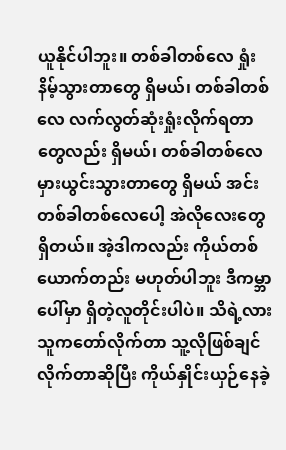ယူနိုင်ပါဘူး။ တစ်ခါတစ်လေ ရှုံးနိမ့်သွားတာတွေ ရှိမယ်၊ တစ်ခါတစ်လေ လက်လွတ်ဆုံးရှုံးလိုက်ရတာတွေလည်း ရှိမယ်၊ တစ်ခါတစ်လေ မှားယွင်းသွားတာတွေ ရှိမယ် အင်း တစ်ခါတစ်လေပေါ့ အဲလိုလေးတွေရှိတယ်။ အဲ့ဒါကလည်း ကိုယ်တစ်ယောက်တည်း မဟုတ်ပါဘူး ဒီကမ္ဘာပေါ်မှာ ရှိတဲ့လူတိုင်းပါပဲ။ သိရဲ့လား သူကတော်လိုက်တာ သူ့လိုဖြစ်ချင်လိုက်တာဆိုပြီး ကိုယ်နှိုင်းယှဉ်နေခဲ့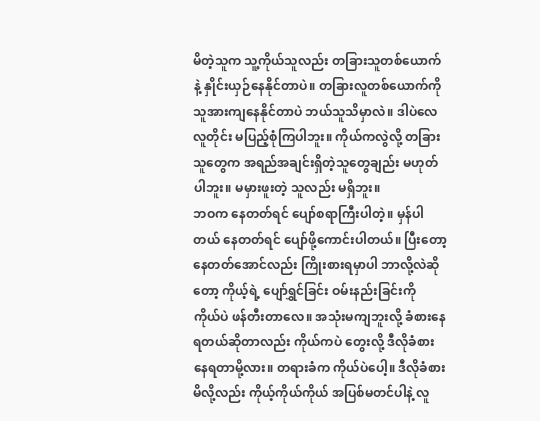မိတဲ့သူက သူ့ကိုယ်သူလည်း တခြားသူတစ်ယောက်နဲ့ နှိုင်းယှဉ်နေနိုင်တာပဲ။ တခြားလူတစ်ယောက်ကို သူအားကျနေနိုင်တာပဲ ဘယ်သူသိမှာလဲ။ ဒါပဲလေ လူတိုင်း မပြည့်စုံကြပါဘူး။ ကိုယ်ကလွဲလို့ တခြားသူတွေက အရည်အချင်းရှိတဲ့သူတွေချည်း မဟုတ်ပါဘူး။ မမှားဖူးတဲ့ သူလည်း မရှိဘူး။
ဘဝက နေတတ်ရင် ပျော်စရာကြီးပါတဲ့။ မှန်ပါတယ် နေတတ်ရင် ပျော်ဖို့ကောင်းပါတယ်။ ပြီးတော့ နေတတ်အောင်လည်း ကြိုးစားရမှာပါ ဘာလို့လဲဆိုတော့ ကိုယ့်ရဲ့ ပျော်ရွှင်ခြင်း ဝမ်းနည်းခြင်းကို ကိုယ်ပဲ ဖန်တီးတာလေ။ အသုံးမကျဘူးလို့ ခံစားနေရတယ်ဆိုတာလည်း ကိုယ်ကပဲ တွေးလို့ ဒီလိုခံစားနေရတာမို့လား။ တရားခံက ကိုယ်ပဲပေါ့။ ဒီလိုခံစားမိလို့လည်း ကိုယ့်ကိုယ်ကိုယ် အပြစ်မတင်ပါနဲ့ လူ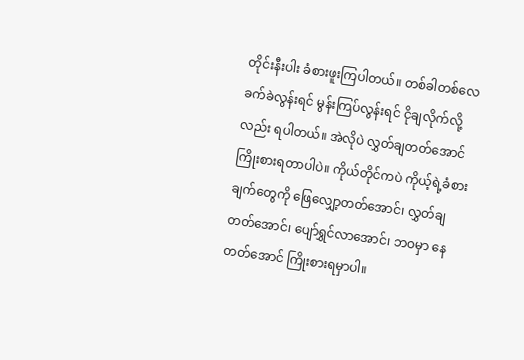တိုင်းနီးပါး ခံစားဖူးကြပါတယ်။ တစ်ခါတစ်လေ ခက်ခဲလွန်းရင် မွန်းကြပ်လွန်းရင် ငိုချလိုက်လို့လည်း ရပါတယ်။ အဲလိုပဲ လွှတ်ချတတ်အောင် ကြိုးစားရတာပါပဲ။ ကိုယ်တိုင်ကပဲ ကိုယ့်ရဲ့ခံစားချက်တွေကို ဖြေလျှော့တတ်အောင်၊ လွှတ်ချတတ်အောင်၊ ပျော်ရွှင်လာအောင်၊ ဘဝမှာ နေတတ်အောင် ကြိုးစားရမှာပါ။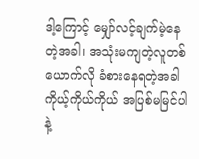ဒါ့ကြောင့် မျှော်လင့်ချက်မဲ့နေတဲ့အခါ၊ အသုံးမကျတဲ့လူတစ်ယောက်လို ခံစားနေရတဲ့အခါ ကိုယ့်ကိုယ်ကိုယ် အပြစ်မမြင်ပါနဲ့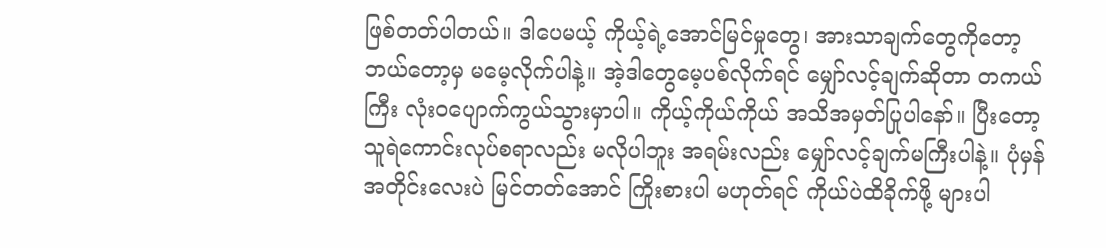ဖြစ်တတ်ပါတယ်။ ဒါပေမယ့် ကိုယ့်ရဲ့အောင်မြင်မှုတွေ၊ အားသာချက်တွေကိုတော့ ဘယ်တော့မှ မမေ့လိုက်ပါနဲ့။ အဲ့ဒါတွေမေ့ပစ်လိုက်ရင် မျှော်လင့်ချက်ဆိုတာ တကယ်ကြီး လုံးဝပျောက်ကွယ်သွားမှာပါ။ ကိုယ့်ကိုယ်ကိုယ် အသိအမှတ်ပြုပါနော်။ ပြီးတော့ သူရဲကောင်းလုပ်စရာလည်း မလိုပါဘူး အရမ်းလည်း မျှော်လင့်ချက်မကြီးပါနဲ့။ ပုံမှန်အတိုင်းလေးပဲ မြင်တတ်အောင် ကြိုးစားပါ မဟုတ်ရင် ကိုယ်ပဲထိခိုက်ဖို့ များပါ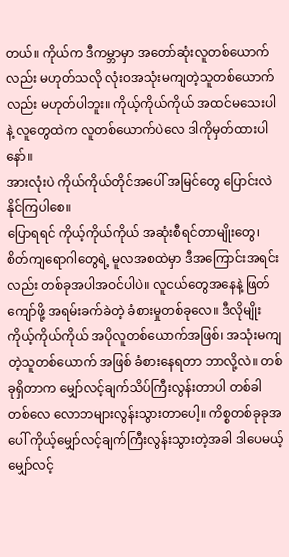တယ်။ ကိုယ်က ဒီကမ္ဘာမှာ အတော်ဆုံးလူတစ်ယောက်လည်း မဟုတ်သလို လုံးဝအသုံးမကျတဲ့သူတစ်ယောက်လည်း မဟုတ်ပါဘူး။ ကိုယ့်ကိုယ်ကိုယ် အထင်မသေးပါနဲ့ လူတွေထဲက လူတစ်ယောက်ပဲလေ ဒါကိုမှတ်ထားပါနော်။
အားလုံးပဲ ကိုယ်ကိုယ်တိုင်အပေါ် အမြင်တွေ ပြောင်းလဲနိုင်ကြပါစေ။
ပြောရရင် ကိုယ့်ကိုယ်ကိုယ် အဆုံးစီရင်တာမျိုးတွေ၊ စိတ်ကျရောဂါတွေရဲ့ မူလအစထဲမှာ ဒီအကြောင်းအရင်းလည်း တစ်ခုအပါအဝင်ပါပဲ။ လူငယ်တွေအနေနဲ့ ဖြတ်ကျော်ဖို့ အရမ်းခက်ခဲတဲ့ ခံစားမှုတစ်ခုလေ။ ဒီလိုမျိုး ကိုယ့်ကိုယ်ကိုယ် အပိုလူတစ်ယောက်အဖြစ်၊ အသုံးမကျတဲ့သူတစ်ယောက် အဖြစ် ခံစားနေရတာ ဘာလို့လဲ။ တစ်ခုရှိတာက မျှော်လင့်ချက်သိပ်ကြီးလွန်းတာပါ တစ်ခါတစ်လေ လောဘများလွန်းသွားတာပေါ့။ ကိစ္စတစ်ခုခုအပေါ် ကိုယ့်မျှော်လင့်ချက်ကြီးလွန်းသွားတဲ့အခါ ဒါပေမယ့် မျှော်လင့်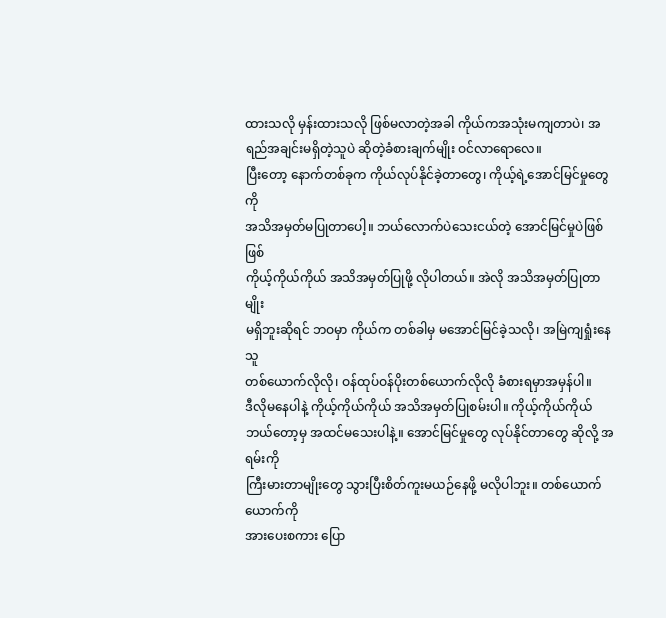ထားသလို မှန်းထားသလို ဖြစ်မလာတဲ့အခါ ကိုယ်ကအသုံးမကျတာပဲ၊ အရည်အချင်းမရှိတဲ့သူပဲ ဆိုတဲ့ခံစားချက်မျိုး ဝင်လာရောလေ။
ပြီးတော့ နောက်တစ်ခုက ကိုယ်လုပ်နိုင်ခဲ့တာတွေ၊ ကိုယ့်ရဲ့အောင်မြင်မှုတွေကို
အသိအမှတ်မပြုတာပေါ့။ ဘယ်လောက်ပဲသေးငယ်တဲ့ အောင်မြင်မှုပဲဖြစ်ဖြစ်
ကိုယ့်ကိုယ်ကိုယ် အသိအမှတ်ပြုဖို့ လိုပါတယ်။ အဲလို အသိအမှတ်ပြုတာမျိုး
မရှိဘူးဆိုရင် ဘဝမှာ ကိုယ်က တစ်ခါမှ မအောင်မြင်ခဲ့သလို၊ အမြဲကျရှုံးနေသူ
တစ်ယောက်လိုလို၊ ဝန်ထုပ်ဝန်ပိုးတစ်ယောက်လိုလို ခံစားရမှာအမှန်ပါ။
ဒီလိုမနေပါနဲ့ ကိုယ့်ကိုယ်ကိုယ် အသိအမှတ်ပြုစမ်းပါ။ ကိုယ့်ကိုယ်ကိုယ်
ဘယ်တော့မှ အထင်မသေးပါနဲ့။ အောင်မြင်မှုတွေ လုပ်နိုင်တာတွေ ဆိုလို့ အရမ်းကို
ကြီးမားတာမျိုးတွေ သွားပြီးစိတ်ကူးမယဉ်နေဖို့ မလိုပါဘူး။ တစ်ယောက်ယောက်ကို
အားပေးစကား ပြော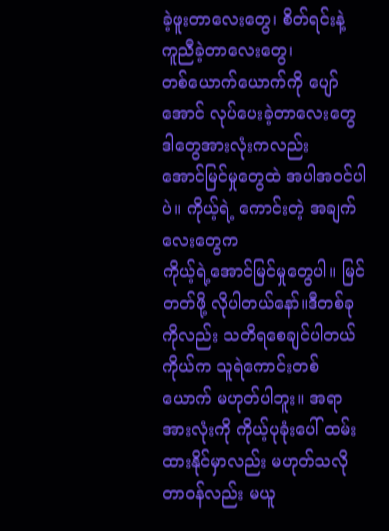ခဲ့ဖူးတာလေးတွေ၊ စိတ်ရင်းနဲ့ ကူညီခဲ့တာလေးတွေ၊
တစ်ယောက်ယောက်ကို ပျော်အောင် လုပ်ပေးခဲ့တာလေးတွေ ဒါတွေအားလုံးကလည်း
အောင်မြင်မှုတွေထဲ အပါအဝင်ပါပဲ။ ကိုယ့်ရဲ့ ကောင်းတဲ့ အချက်လေးတွေက
ကိုယ့်ရဲ့အောင်မြင်မှုတွေပါ။ မြင်တတ်ဖို့ လိုပါတယ်နော်။ဒီတစ်ခုကိုလည်း သတိရစေချင်ပါတယ် ကိုယ်က သူရဲကောင်းတစ်ယောက် မဟုတ်ပါဘူး။ အရာအားလုံးကို ကိုယ့်ပုခုံးပေါ် ထမ်းထားနိုင်မှာလည်း မဟုတ်သလို တာဝန်လည်း မယူ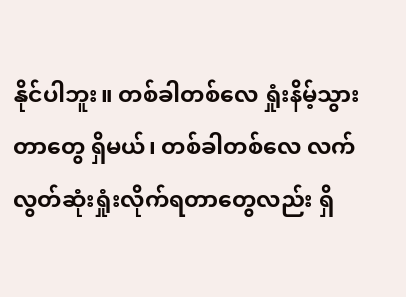နိုင်ပါဘူး။ တစ်ခါတစ်လေ ရှုံးနိမ့်သွားတာတွေ ရှိမယ်၊ တစ်ခါတစ်လေ လက်လွတ်ဆုံးရှုံးလိုက်ရတာတွေလည်း ရှိ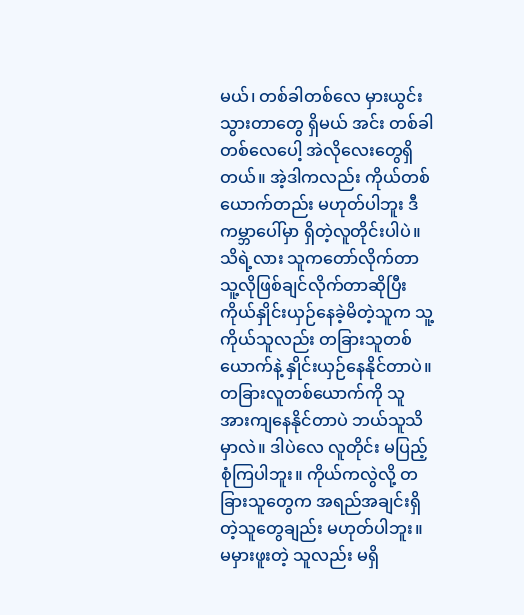မယ်၊ တစ်ခါတစ်လေ မှားယွင်းသွားတာတွေ ရှိမယ် အင်း တစ်ခါတစ်လေပေါ့ အဲလိုလေးတွေရှိတယ်။ အဲ့ဒါကလည်း ကိုယ်တစ်ယောက်တည်း မဟုတ်ပါဘူး ဒီကမ္ဘာပေါ်မှာ ရှိတဲ့လူတိုင်းပါပဲ။ သိရဲ့လား သူကတော်လိုက်တာ သူ့လိုဖြစ်ချင်လိုက်တာဆိုပြီး ကိုယ်နှိုင်းယှဉ်နေခဲ့မိတဲ့သူက သူ့ကိုယ်သူလည်း တခြားသူတစ်ယောက်နဲ့ နှိုင်းယှဉ်နေနိုင်တာပဲ။ တခြားလူတစ်ယောက်ကို သူအားကျနေနိုင်တာပဲ ဘယ်သူသိမှာလဲ။ ဒါပဲလေ လူတိုင်း မပြည့်စုံကြပါဘူး။ ကိုယ်ကလွဲလို့ တခြားသူတွေက အရည်အချင်းရှိတဲ့သူတွေချည်း မဟုတ်ပါဘူး။ မမှားဖူးတဲ့ သူလည်း မရှိ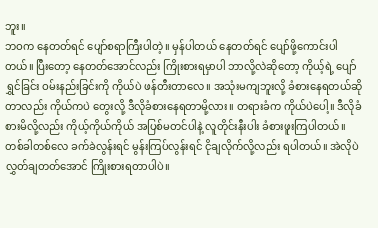ဘူး။
ဘဝက နေတတ်ရင် ပျော်စရာကြီးပါတဲ့။ မှန်ပါတယ် နေတတ်ရင် ပျော်ဖို့ကောင်းပါတယ်။ ပြီးတော့ နေတတ်အောင်လည်း ကြိုးစားရမှာပါ ဘာလို့လဲဆိုတော့ ကိုယ့်ရဲ့ ပျော်ရွှင်ခြင်း ဝမ်းနည်းခြင်းကို ကိုယ်ပဲ ဖန်တီးတာလေ။ အသုံးမကျဘူးလို့ ခံစားနေရတယ်ဆိုတာလည်း ကိုယ်ကပဲ တွေးလို့ ဒီလိုခံစားနေရတာမို့လား။ တရားခံက ကိုယ်ပဲပေါ့။ ဒီလိုခံစားမိလို့လည်း ကိုယ့်ကိုယ်ကိုယ် အပြစ်မတင်ပါနဲ့ လူတိုင်းနီးပါး ခံစားဖူးကြပါတယ်။ တစ်ခါတစ်လေ ခက်ခဲလွန်းရင် မွန်းကြပ်လွန်းရင် ငိုချလိုက်လို့လည်း ရပါတယ်။ အဲလိုပဲ လွှတ်ချတတ်အောင် ကြိုးစားရတာပါပဲ။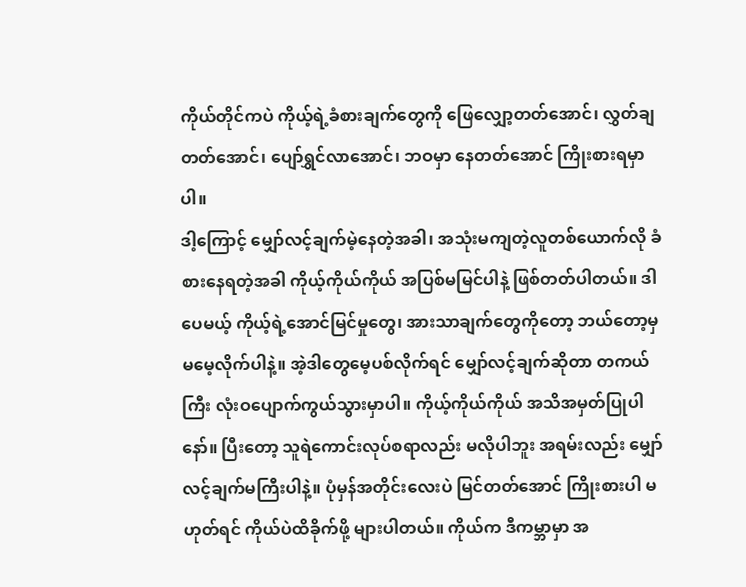ကိုယ်တိုင်ကပဲ ကိုယ့်ရဲ့ခံစားချက်တွေကို ဖြေလျှော့တတ်အောင်၊ လွှတ်ချတတ်အောင်၊ ပျော်ရွှင်လာအောင်၊ ဘဝမှာ နေတတ်အောင် ကြိုးစားရမှာပါ။
ဒါ့ကြောင့် မျှော်လင့်ချက်မဲ့နေတဲ့အခါ၊ အသုံးမကျတဲ့လူတစ်ယောက်လို ခံစားနေရတဲ့အခါ ကိုယ့်ကိုယ်ကိုယ် အပြစ်မမြင်ပါနဲ့ ဖြစ်တတ်ပါတယ်။ ဒါပေမယ့် ကိုယ့်ရဲ့အောင်မြင်မှုတွေ၊ အားသာချက်တွေကိုတော့ ဘယ်တော့မှ မမေ့လိုက်ပါနဲ့။ အဲ့ဒါတွေမေ့ပစ်လိုက်ရင် မျှော်လင့်ချက်ဆိုတာ တကယ်ကြီး လုံးဝပျောက်ကွယ်သွားမှာပါ။ ကိုယ့်ကိုယ်ကိုယ် အသိအမှတ်ပြုပါနော်။ ပြီးတော့ သူရဲကောင်းလုပ်စရာလည်း မလိုပါဘူး အရမ်းလည်း မျှော်လင့်ချက်မကြီးပါနဲ့။ ပုံမှန်အတိုင်းလေးပဲ မြင်တတ်အောင် ကြိုးစားပါ မဟုတ်ရင် ကိုယ်ပဲထိခိုက်ဖို့ များပါတယ်။ ကိုယ်က ဒီကမ္ဘာမှာ အ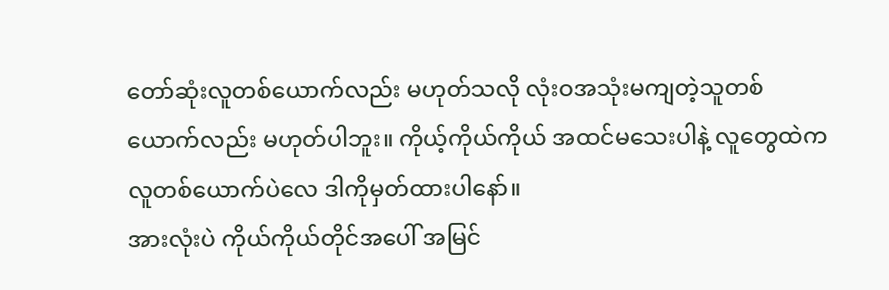တော်ဆုံးလူတစ်ယောက်လည်း မဟုတ်သလို လုံးဝအသုံးမကျတဲ့သူတစ်ယောက်လည်း မဟုတ်ပါဘူး။ ကိုယ့်ကိုယ်ကိုယ် အထင်မသေးပါနဲ့ လူတွေထဲက လူတစ်ယောက်ပဲလေ ဒါကိုမှတ်ထားပါနော်။
အားလုံးပဲ ကိုယ်ကိုယ်တိုင်အပေါ် အမြင်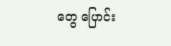တွေ ပြောင်း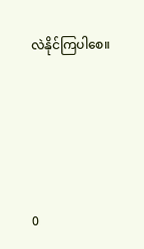လဲနိုင်ကြပါစေ။





0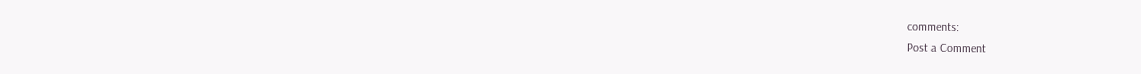comments:
Post a Comment